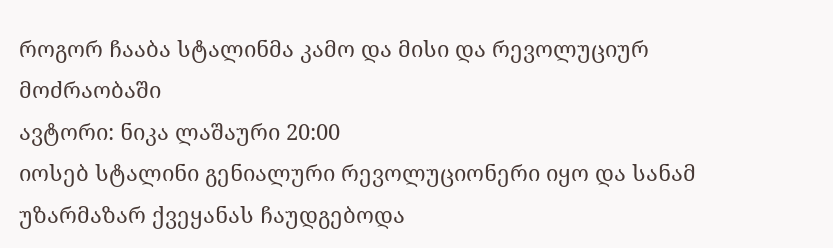როგორ ჩააბა სტალინმა კამო და მისი და რევოლუციურ მოძრაობაში
ავტორი: ნიკა ლაშაური 20:00
იოსებ სტალინი გენიალური რევოლუციონერი იყო და სანამ უზარმაზარ ქვეყანას ჩაუდგებოდა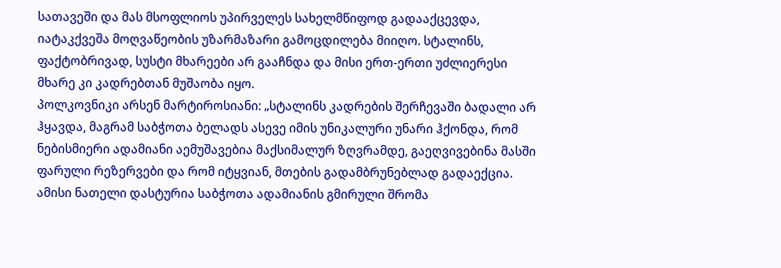სათავეში და მას მსოფლიოს უპირველეს სახელმწიფოდ გადააქცევდა, იატაკქვეშა მოღვაწეობის უზარმაზარი გამოცდილება მიიღო. სტალინს, ფაქტობრივად, სუსტი მხარეები არ გააჩნდა და მისი ერთ-ერთი უძლიერესი მხარე კი კადრებთან მუშაობა იყო.
პოლკოვნიკი არსენ მარტიროსიანი: „სტალინს კადრების შერჩევაში ბადალი არ ჰყავდა, მაგრამ საბჭოთა ბელადს ასევე იმის უნიკალური უნარი ჰქონდა, რომ ნებისმიერი ადამიანი აემუშავებია მაქსიმალურ ზღვრამდე, გაეღვივებინა მასში ფარული რეზერვები და რომ იტყვიან, მთების გადამბრუნებლად გადაექცია. ამისი ნათელი დასტურია საბჭოთა ადამიანის გმირული შრომა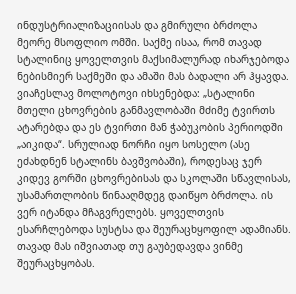ინდუსტრიალიზაციისას და გმირული ბრძოლა მეორე მსოფლიო ომში. საქმე ისაა, რომ თავად სტალინიც ყოველთვის მაქსიმალურად იხარჯებოდა ნებისმიერ საქმეში და ამაში მას ბადალი არ ჰყავდა.
ვიაჩესლავ მოლოტოვი იხსენებდა: „სტალინი მთელი ცხოვრების განმავლობაში მძიმე ტვირთს ატარებდა და ეს ტვირთი მან ჭაბუკობის პერიოდში „აიკიდა“. სრულიად ნორჩი იყო სოსელო (ასე ეძახდნენ სტალინს ბავშვობაში), როდესაც ჯერ კიდევ გორში ცხოვრებისას და სკოლაში სწავლისას, უსამართლობის წინააღმდეგ დაიწყო ბრძოლა. ის ვერ იტანდა მჩაგვრელებს. ყოველთვის ესარჩლებოდა სუსტსა და შეურაცხყოფილ ადამიანს. თავად მას იშვიათად თუ გაუბედავდა ვინმე შეურაცხყობას.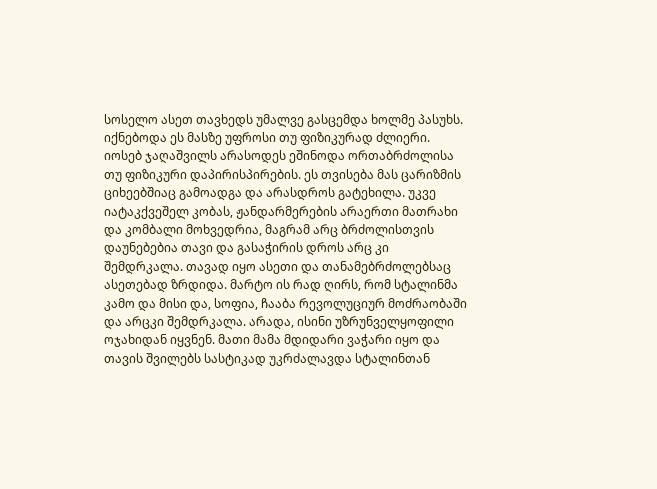სოსელო ასეთ თავხედს უმალვე გასცემდა ხოლმე პასუხს. იქნებოდა ეს მასზე უფროსი თუ ფიზიკურად ძლიერი. იოსებ ჯაღაშვილს არასოდეს ეშინოდა ორთაბრძოლისა თუ ფიზიკური დაპირისპირების. ეს თვისება მას ცარიზმის ციხეებშიაც გამოადგა და არასდროს გატეხილა. უკვე იატაკქვეშელ კობას, ჟანდარმერების არაერთი მათრახი და კომბალი მოხვედრია, მაგრამ არც ბრძოლისთვის დაუნებებია თავი და გასაჭირის დროს არც კი შემდრკალა. თავად იყო ასეთი და თანამებრძოლებსაც ასეთებად ზრდიდა. მარტო ის რად ღირს, რომ სტალინმა კამო და მისი და, სოფია, ჩააბა რევოლუციურ მოძრაობაში და არცკი შემდრკალა. არადა, ისინი უზრუნველყოფილი ოჯახიდან იყვნენ. მათი მამა მდიდარი ვაჭარი იყო და თავის შვილებს სასტიკად უკრძალავდა სტალინთან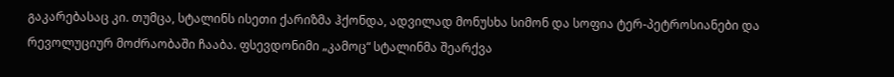გაკარებასაც კი. თუმცა, სტალინს ისეთი ქარიზმა ჰქონდა, ადვილად მონუსხა სიმონ და სოფია ტერ-პეტროსიანები და რევოლუციურ მოძრაობაში ჩააბა. ფსევდონიმი „კამოც“ სტალინმა შეარქვა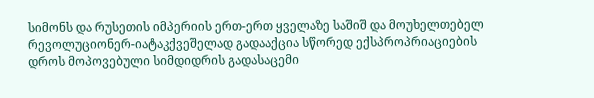სიმონს და რუსეთის იმპერიის ერთ-ერთ ყველაზე საშიშ და მოუხელთებელ რევოლუციონერ-იატაკქვეშელად გადააქცია სწორედ ექსპროპრიაციების დროს მოპოვებული სიმდიდრის გადასაცემი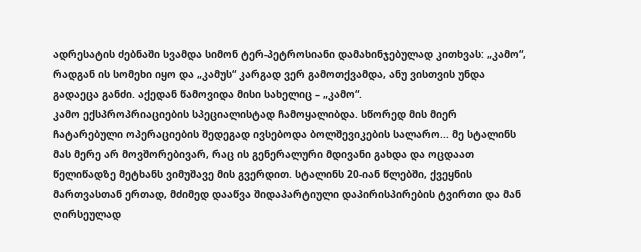ადრესატის ძებნაში სვამდა სიმონ ტერ-პეტროსიანი დამახინჯებულად კითხვას: „კამო“, რადგან ის სომეხი იყო და „კამუს“ კარგად ვერ გამოთქვამდა, ანუ ვისთვის უნდა გადაეცა განძი. აქედან წამოვიდა მისი სახელიც – „კამო“.
კამო ექსპროპრიაციების სპეციალისტად ჩამოყალიბდა. სწორედ მის მიერ ჩატარებული ოპერაციების შედეგად ივსებოდა ბოლშევიკების სალარო... მე სტალინს მას მერე არ მოვშორებივარ, რაც ის გენერალური მდივანი გახდა და ოცდაათ წელიწადზე მეტხანს ვიმუშავე მის გვერდით. სტალინს 20-იან წლებში, ქვეყნის მართვასთან ერთად, მძიმედ დააწვა შიდაპარტიული დაპირისპირების ტვირთი და მან ღირსეულად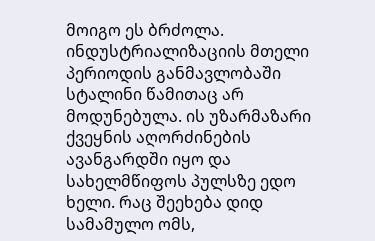მოიგო ეს ბრძოლა.
ინდუსტრიალიზაციის მთელი პერიოდის განმავლობაში სტალინი წამითაც არ მოდუნებულა. ის უზარმაზარი ქვეყნის აღორძინების ავანგარდში იყო და სახელმწიფოს პულსზე ედო ხელი. რაც შეეხება დიდ სამამულო ომს,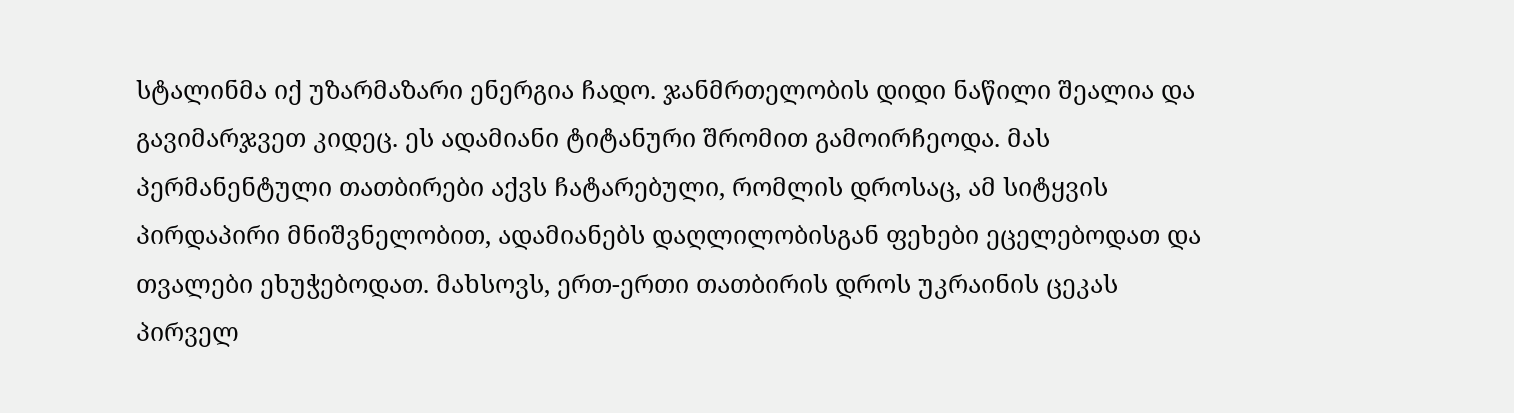სტალინმა იქ უზარმაზარი ენერგია ჩადო. ჯანმრთელობის დიდი ნაწილი შეალია და გავიმარჯვეთ კიდეც. ეს ადამიანი ტიტანური შრომით გამოირჩეოდა. მას პერმანენტული თათბირები აქვს ჩატარებული, რომლის დროსაც, ამ სიტყვის პირდაპირი მნიშვნელობით, ადამიანებს დაღლილობისგან ფეხები ეცელებოდათ და თვალები ეხუჭებოდათ. მახსოვს, ერთ-ერთი თათბირის დროს უკრაინის ცეკას პირველ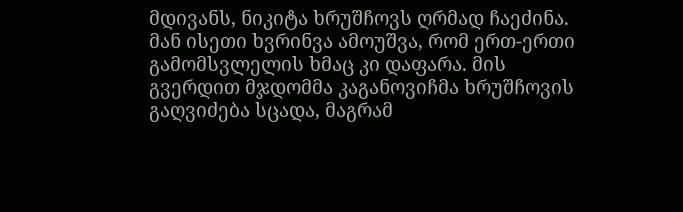მდივანს, ნიკიტა ხრუშჩოვს ღრმად ჩაეძინა. მან ისეთი ხვრინვა ამოუშვა, რომ ერთ-ერთი გამომსვლელის ხმაც კი დაფარა. მის გვერდით მჯდომმა კაგანოვიჩმა ხრუშჩოვის გაღვიძება სცადა, მაგრამ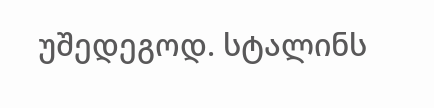უშედეგოდ. სტალინს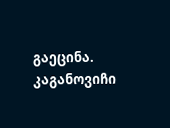გაეცინა. კაგანოვიჩი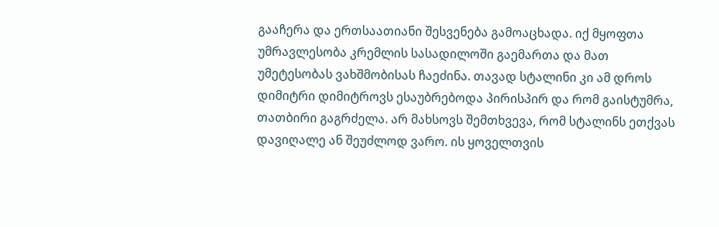გააჩერა და ერთსაათიანი შესვენება გამოაცხადა. იქ მყოფთა უმრავლესობა კრემლის სასადილოში გაემართა და მათ უმეტესობას ვახშმობისას ჩაეძინა. თავად სტალინი კი ამ დროს დიმიტრი დიმიტროვს ესაუბრებოდა პირისპირ და რომ გაისტუმრა, თათბირი გაგრძელა. არ მახსოვს შემთხვევა, რომ სტალინს ეთქვას დავიღალე ან შეუძლოდ ვარო. ის ყოველთვის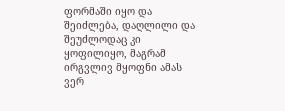ფორმაში იყო და შეიძლება, დაღლილი და შეუძლოდაც კი ყოფილიყო, მაგრამ ირგვლივ მყოფნი ამას ვერ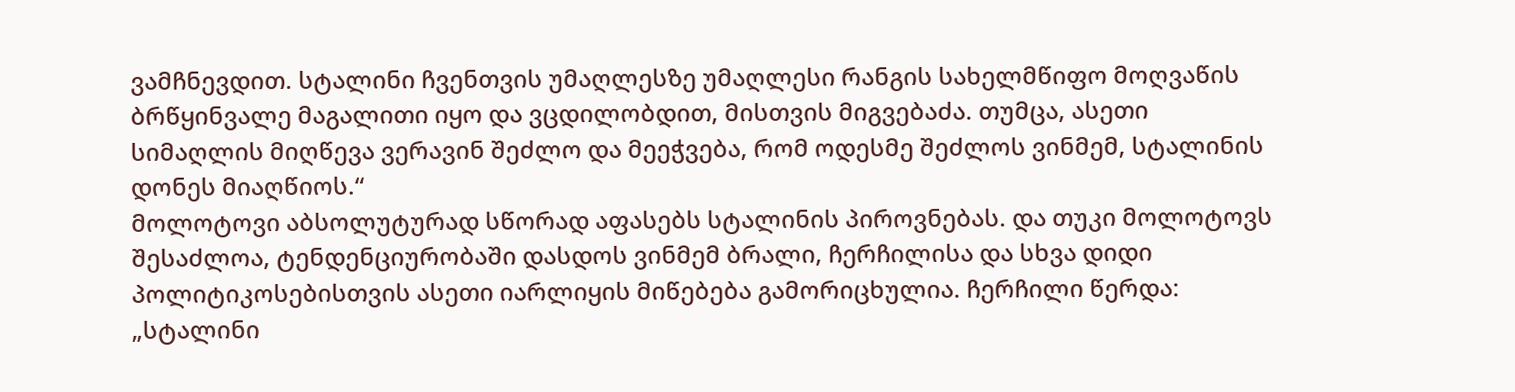ვამჩნევდით. სტალინი ჩვენთვის უმაღლესზე უმაღლესი რანგის სახელმწიფო მოღვაწის ბრწყინვალე მაგალითი იყო და ვცდილობდით, მისთვის მიგვებაძა. თუმცა, ასეთი სიმაღლის მიღწევა ვერავინ შეძლო და მეეჭვება, რომ ოდესმე შეძლოს ვინმემ, სტალინის დონეს მიაღწიოს.“
მოლოტოვი აბსოლუტურად სწორად აფასებს სტალინის პიროვნებას. და თუკი მოლოტოვს შესაძლოა, ტენდენციურობაში დასდოს ვინმემ ბრალი, ჩერჩილისა და სხვა დიდი პოლიტიკოსებისთვის ასეთი იარლიყის მიწებება გამორიცხულია. ჩერჩილი წერდა: „სტალინი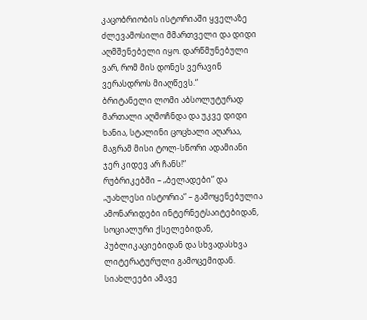კაცობრიობის ისტორიაში ყველაზე ძლევამოსილი მმართველი და დიდი აღმშენებელი იყო. დარწმუნებული ვარ, რომ მის დონეს ვერავინ ვერასდროს მიაღწევს.“
ბრიტანელი ლომი აბსოლუტურად მართალი აღმოჩნდა და უკვე დიდი ხანია, სტალინი ცოცხალი აღარაა, მაგრამ მისი ტოლ-სწორი ადამიანი ჯერ კიდევ არ ჩანს!“
რუბრიკებში – „ბელადები“ და „უახლესი ისტორია“ – გამოყენებულია ამონარიდები ინტერნეტსაიტებიდან, სოციალური ქსელებიდან, პუბლიკაციებიდან და სხვადასხვა ლიტერატურული გამოცემიდან.
სიახლეები ამავე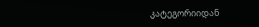კატეგორიიდან